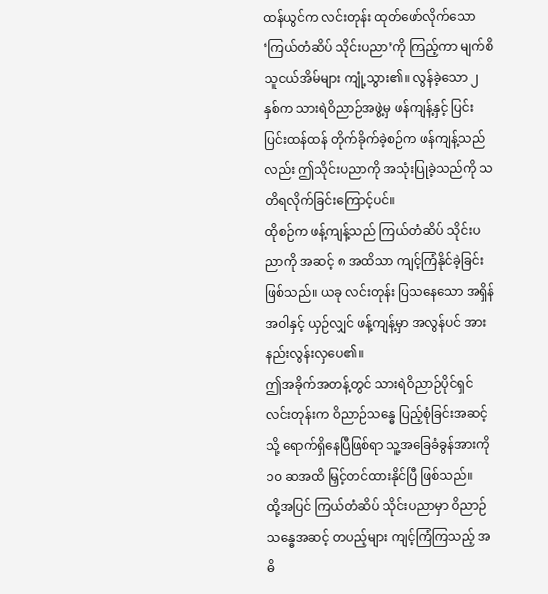ထန်ယွင်က လင်းတုန်း ထုတ်ဖော်လိုက်သော ‘ကြယ်တံဆိပ် သိုင်းပညာ’ကို ကြည့်ကာ မျက်စိသူငယ်အိမ်များ ကျုံ့သွား၏။ လွန်ခဲ့သော ၂ နှစ်က သားရဲဝိညာဉ်အဖွဲ့မှ ဖန်ကျန့်နှင့် ပြင်းပြင်းထန်ထန် တိုက်ခိုက်ခဲ့စဉ်က ဖန်ကျန့်သည်လည်း ဤသိုင်းပညာကို အသုံးပြုခဲ့သည်ကို သတိရလိုက်ခြင်းကြောင့်ပင်။
ထိုစဉ်က ဖန့်ကျန့်သည် ကြယ်တံဆိပ် သိုင်းပညာကို အဆင့် ၈ အထိသာ ကျင့်ကြံနိုင်ခဲ့ခြင်း ဖြစ်သည်။ ယခု လင်းတုန်း ပြသနေသော အရှိန်အဝါနှင့် ယှဉ်လျှင် ဖန့်ကျန့်မှာ အလွန်ပင် အားနည်းလွန်းလှပေ၏။
ဤအခိုက်အတန့်တွင် သားရဲဝိညာဉ်ပိုင်ရှင် လင်းတုန်းက ဝိညာဉ်သန္ဓေ ပြည့်စုံခြင်းအဆင့်သို့ ရောက်ရှိနေပြီဖြစ်ရာ သူ့အခြေခံခွန်အားကို ၁၀ ဆအထိ မြှင့်တင်ထားနိုင်ပြီ ဖြစ်သည်။
ထို့အပြင် ကြယ်တံဆိပ် သိုင်းပညာမှာ ဝိညာဉ်သန္ဓေအဆင့် တပည့်များ ကျင့်ကြံကြသည့် အဓိ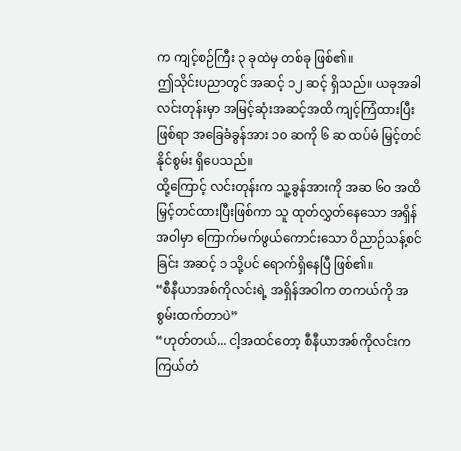က ကျင့်စဉ်ကြီး ၃ ခုထဲမှ တစ်ခု ဖြစ်၏။
ဤသိုင်းပညာတွင် အဆင့် ၁၂ ဆင့် ရှိသည်။ ယခုအခါ လင်းတုန်းမှာ အမြင့်ဆုံးအဆင့်အထိ ကျင့်ကြံထားပြီးဖြစ်ရာ အခြေခံခွန်အား ၁၀ ဆကို ၆ ဆ ထပ်မံ မြှင့်တင်နိုင်စွမ်း ရှိပေသည်။
ထို့ကြောင့် လင်းတုန်းက သူ့ခွန်အားကို အဆ ၆၀ အထိ မြှင့်တင်ထားပြီးဖြစ်ကာ သူ ထုတ်လွှတ်နေသော အရှိန်အဝါမှာ ကြောက်မက်ဖွယ်ကောင်းသော ဝိညာဉ်သန့်စင်ခြင်း အဆင့် ၁ သို့ပင် ရောက်ရှိနေပြီ ဖြစ်၏။
“စီနီယာအစ်ကိုလင်းရဲ့ အရှိန်အဝါက တကယ်ကို အစွမ်းထက်တာပဲ”
“ဟုတ်တယ်... ငါ့အထင်တော့ စီနီယာအစ်ကိုလင်းက ကြယ်တံ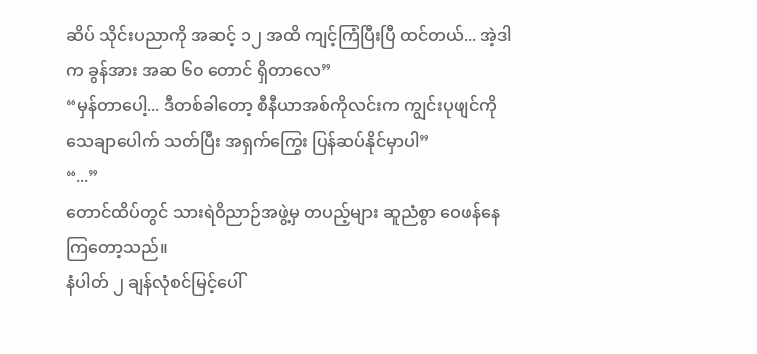ဆိပ် သိုင်းပညာကို အဆင့် ၁၂ အထိ ကျင့်ကြံပြီးပြီ ထင်တယ်... အဲ့ဒါက ခွန်အား အဆ ၆၀ တောင် ရှိတာလေ”
“မှန်တာပေါ့... ဒီတစ်ခါတော့ စီနီယာအစ်ကိုလင်းက ကျွင်းပုဖျင်ကို သေချာပေါက် သတ်ပြီး အရှက်ကြွေး ပြန်ဆပ်နိုင်မှာပါ”
“...”
တောင်ထိပ်တွင် သားရဲဝိညာဉ်အဖွဲ့မှ တပည့်များ ဆူညံစွာ ဝေဖန်နေကြတော့သည်။
နံပါတ် ၂ ချန်လုံစင်မြင့်ပေါ်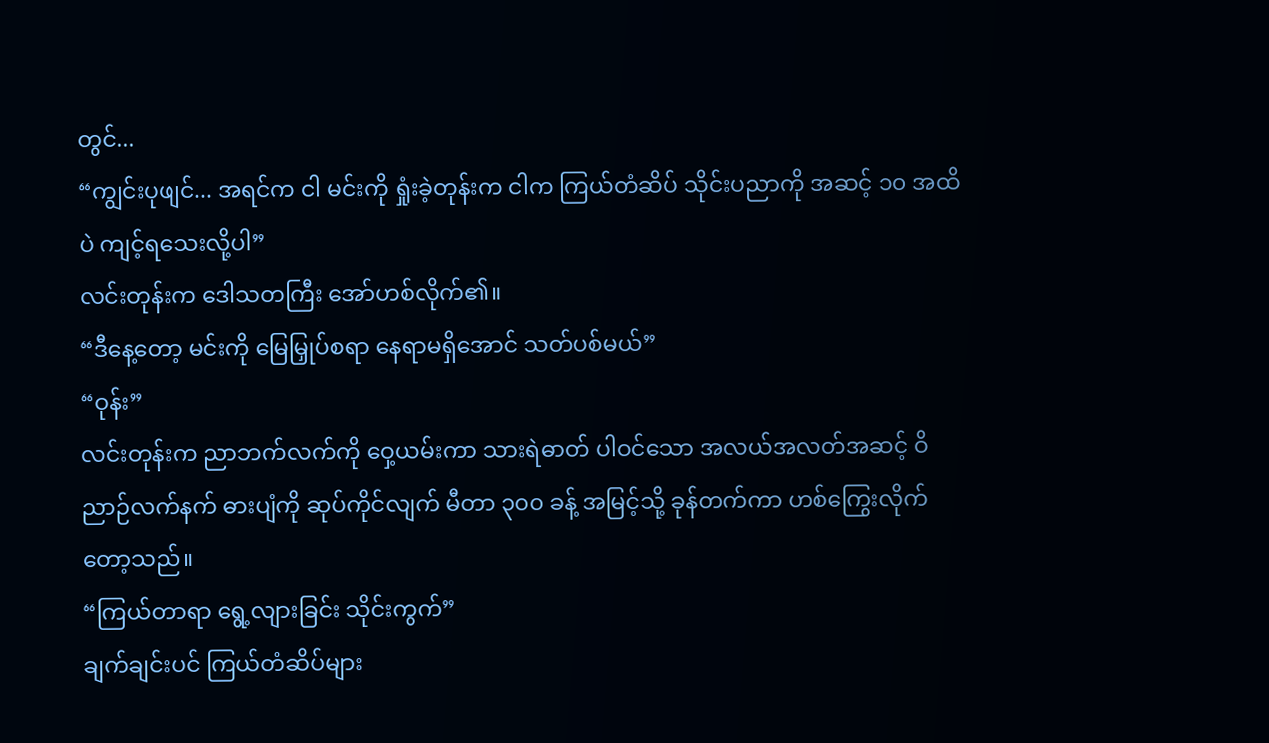တွင်...
“ကျွင်းပုဖျင်... အရင်က ငါ မင်းကို ရှုံးခဲ့တုန်းက ငါက ကြယ်တံဆိပ် သိုင်းပညာကို အဆင့် ၁၀ အထိပဲ ကျင့်ရသေးလို့ပါ”
လင်းတုန်းက ဒေါသတကြီး အော်ဟစ်လိုက်၏။
“ဒီနေ့တော့ မင်းကို မြေမြှုပ်စရာ နေရာမရှိအောင် သတ်ပစ်မယ်”
“ဝုန်း”
လင်းတုန်းက ညာဘက်လက်ကို ဝှေ့ယမ်းကာ သားရဲဓာတ် ပါဝင်သော အလယ်အလတ်အဆင့် ဝိညာဉ်လက်နက် ဓားပျံကို ဆုပ်ကိုင်လျက် မီတာ ၃၀၀ ခန့် အမြင့်သို့ ခုန်တက်ကာ ဟစ်ကြွေးလိုက်တော့သည်။
“ကြယ်တာရာ ရွေ့လျားခြင်း သိုင်းကွက်”
ချက်ချင်းပင် ကြယ်တံဆိပ်များ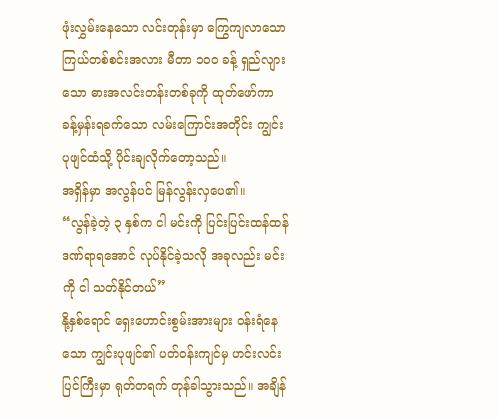ဖုံးလွှမ်းနေသော လင်းတုန်းမှာ ကြွေကျလာသော ကြယ်တစ်စင်းအလား မီတာ ၁၀၀ ခန့် ရှည်လျားသော ဓားအလင်းတန်းတစ်ခုကို ထုတ်ဖော်ကာ ခန့်မှန်းရခက်သော လမ်းကြောင်းအတိုင်း ကျွင်းပုဖျင်ထံသို့ ပိုင်းချလိုက်တော့သည်။
အရှိန်မှာ အလွန်ပင် မြန်လွန်းလှပေ၏။
“လွန်ခဲ့တဲ့ ၃ နှစ်က ငါ မင်းကို ပြင်းပြင်းထန်ထန် ဒဏ်ရာရအောင် လုပ်နိုင်ခဲ့သလို အခုလည်း မင်းကို ငါ သတ်နိုင်တယ်”
နို့နှစ်ရောင် ရှေးဟောင်းစွမ်းအားများ ဝန်းရံနေသော ကျွင်းပုဖျင်၏ ပတ်ဝန်းကျင်မှ ဟင်းလင်းပြင်ကြီးမှာ ရုတ်တရက် တုန်ခါသွားသည်။ အချိန်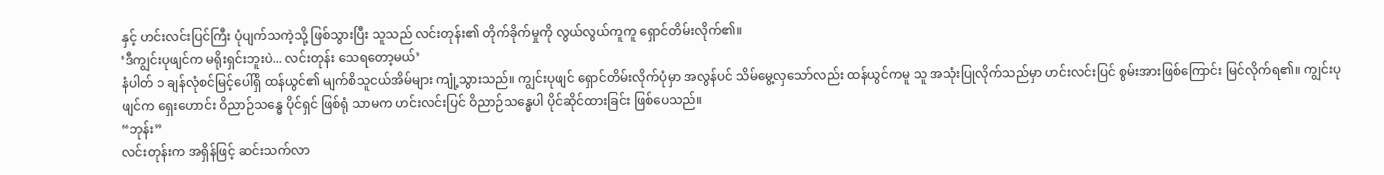နှင့် ဟင်းလင်းပြင်ကြီး ပုံပျက်သကဲ့သို့ ဖြစ်သွားပြီး သူသည် လင်းတုန်း၏ တိုက်ခိုက်မှုကို လွယ်လွယ်ကူကူ ရှောင်တိမ်းလိုက်၏။
‘ဒီကျွင်းပုဖျင်က မရိုးရှင်းဘူးပဲ... လင်းတုန်း သေရတော့မယ်’
နံပါတ် ၁ ချန်လုံစင်မြင့်ပေါ်ရှိ ထန်ယွင်၏ မျက်စိသူငယ်အိမ်များ ကျုံ့သွားသည်။ ကျွင်းပုဖျင် ရှောင်တိမ်းလိုက်ပုံမှာ အလွန်ပင် သိမ်မွေ့လှသော်လည်း ထန်ယွင်ကမူ သူ အသုံးပြုလိုက်သည်မှာ ဟင်းလင်းပြင် စွမ်းအားဖြစ်ကြောင်း မြင်လိုက်ရ၏။ ကျွင်းပုဖျင်က ရှေးဟောင်း ဝိညာဉ်သန္ဓေ ပိုင်ရှင် ဖြစ်ရုံ သာမက ဟင်းလင်းပြင် ဝိညာဉ်သန္ဓေပါ ပိုင်ဆိုင်ထားခြင်း ဖြစ်ပေသည်။
“ဘုန်း”
လင်းတုန်းက အရှိန်ဖြင့် ဆင်းသက်လာ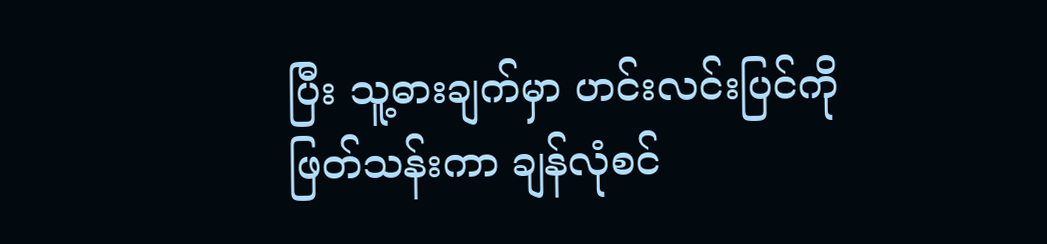ပြီး သူ့ဓားချက်မှာ ဟင်းလင်းပြင်ကို ဖြတ်သန်းကာ ချန်လုံစင်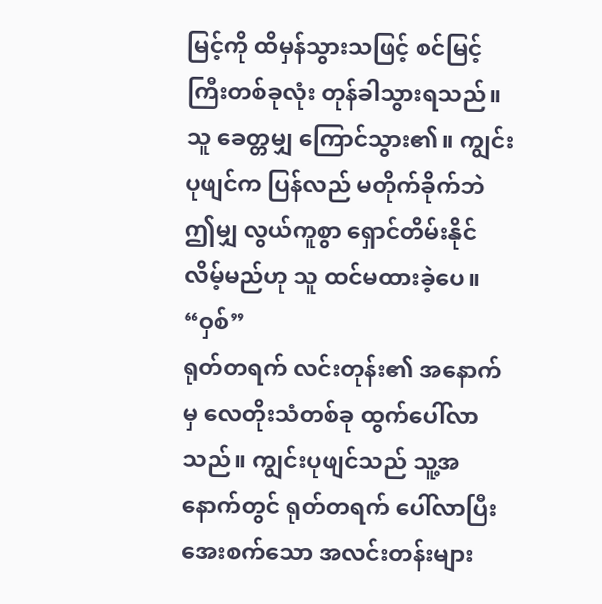မြင့်ကို ထိမှန်သွားသဖြင့် စင်မြင့်ကြီးတစ်ခုလုံး တုန်ခါသွားရသည်။ သူ ခေတ္တမျှ ကြောင်သွား၏။ ကျွင်းပုဖျင်က ပြန်လည် မတိုက်ခိုက်ဘဲ ဤမျှ လွယ်ကူစွာ ရှောင်တိမ်းနိုင်လိမ့်မည်ဟု သူ ထင်မထားခဲ့ပေ။
“ဝှစ်”
ရုတ်တရက် လင်းတုန်း၏ အနောက်မှ လေတိုးသံတစ်ခု ထွက်ပေါ်လာသည်။ ကျွင်းပုဖျင်သည် သူ့အနောက်တွင် ရုတ်တရက် ပေါ်လာပြီး အေးစက်သော အလင်းတန်းများ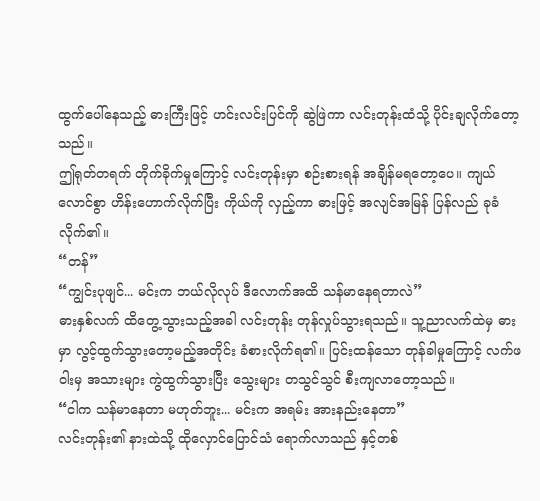ထွက်ပေါ်နေသည့် ဓားကြီးဖြင့် ဟင်းလင်းပြင်ကို ဆွဲဖြဲကာ လင်းတုန်းထံသို့ ပိုင်းချလိုက်တော့သည်။
ဤရုတ်တရက် တိုက်ခိုက်မှုကြောင့် လင်းတုန်းမှာ စဉ်းစားရန် အချိန်မရတော့ပေ။ ကျယ်လောင်စွာ ဟိန်းဟောက်လိုက်ပြီး ကိုယ်ကို လှည့်ကာ ဓားဖြင့် အလျင်အမြန် ပြန်လည် ခုခံလိုက်၏။
“တန်”
“ကျွင်းပုဖျင်... မင်းက ဘယ်လိုလုပ် ဒီလောက်အထိ သန်မာနေရတာလဲ”
ဓားနှစ်လက် ထိတွေ့သွားသည့်အခါ လင်းတုန်း တုန်လှုပ်သွားရသည်။ သူ့ညာလက်ထဲမှ ဓားမှာ လွင့်ထွက်သွားတော့မည့်အတိုင်း ခံစားလိုက်ရ၏။ ပြင်းထန်သော တုန်ခါမှုကြောင့် လက်ဖဝါးမှ အသားများ ကွဲထွက်သွားပြီး သွေးများ တသွင်သွင် စီးကျလာတော့သည်။
“ငါက သန်မာနေတာ မဟုတ်ဘူး... မင်းက အရမ်း အားနည်းနေတာ”
လင်းတုန်း၏ နားထဲသို့ ထိုလှောင်ပြောင်သံ ရောက်လာသည် နှင့်တစ်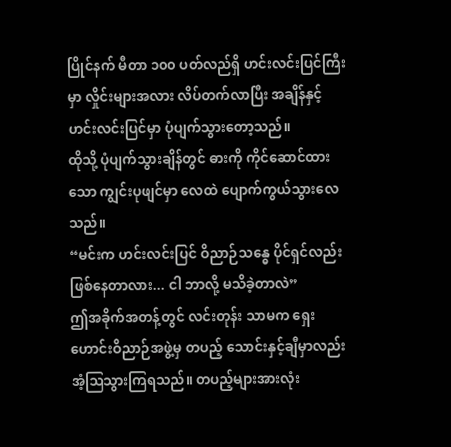ပြိုင်နက် မီတာ ၁၀၀ ပတ်လည်ရှိ ဟင်းလင်းပြင်ကြီးမှာ လှိုင်းများအလား လိပ်တက်လာပြီး အချိန်နှင့် ဟင်းလင်းပြင်မှာ ပုံပျက်သွားတော့သည်။
ထိုသို့ ပုံပျက်သွားချိန်တွင် ဓားကို ကိုင်ဆောင်ထားသော ကျွင်းပုဖျင်မှာ လေထဲ ပျောက်ကွယ်သွားလေသည်။
“မင်းက ဟင်းလင်းပြင် ဝိညာဉ်သန္ဓေ ပိုင်ရှင်လည်း ဖြစ်နေတာလား... ငါ ဘာလို့ မသိခဲ့တာလဲ”
ဤအခိုက်အတန့်တွင် လင်းတုန်း သာမက ရှေးဟောင်းဝိညာဉ်အဖွဲ့မှ တပည့် သောင်းနှင့်ချီမှာလည်း အံ့ဩသွားကြရသည်။ တပည့်များအားလုံး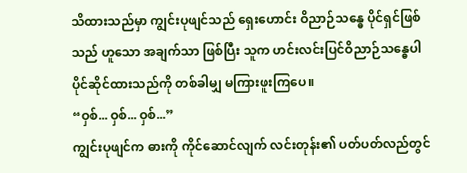သိထားသည်မှာ ကျွင်းပုဖျင်သည် ရှေးဟောင်း ဝိညာဉ်သန္ဓေ ပိုင်ရှင်ဖြစ်သည် ဟူသော အချက်သာ ဖြစ်ပြီး သူက ဟင်းလင်းပြင်ဝိညာဉ်သန္ဓေပါ ပိုင်ဆိုင်ထားသည်ကို တစ်ခါမျှ မကြားဖူးကြပေ။
“ဝှစ်... ဝှစ်... ဝှစ်...”
ကျွင်းပုဖျင်က ဓားကို ကိုင်ဆောင်လျက် လင်းတုန်း၏ ပတ်ပတ်လည်တွင်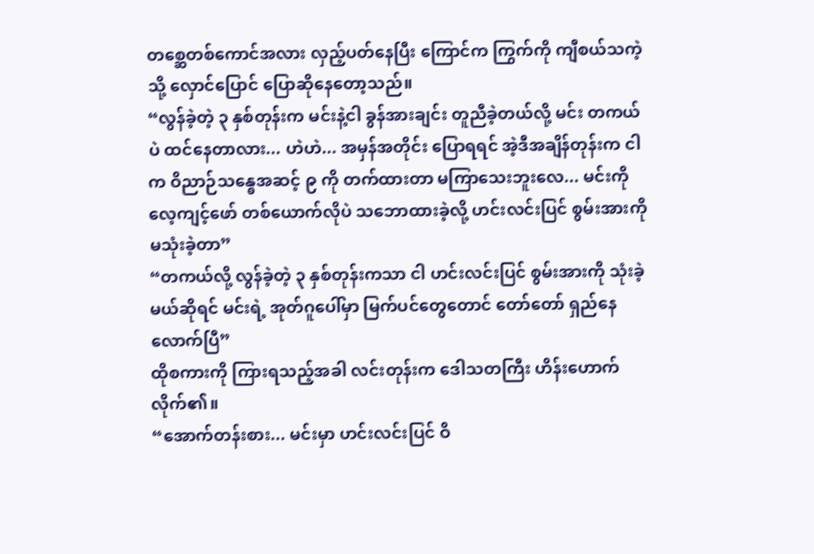တစ္ဆေတစ်ကောင်အလား လှည့်ပတ်နေပြီး ကြောင်က ကြွက်ကို ကျီစယ်သကဲ့သို့ လှောင်ပြောင် ပြောဆိုနေတော့သည်။
“လွန်ခဲ့တဲ့ ၃ နှစ်တုန်းက မင်းနဲ့ငါ ခွန်အားချင်း တူညီခဲ့တယ်လို့ မင်း တကယ်ပဲ ထင်နေတာလား... ဟဲဟဲ... အမှန်အတိုင်း ပြောရရင် အဲ့ဒီအချိန်တုန်းက ငါက ဝိညာဉ်သန္ဓေအဆင့် ၉ ကို တက်ထားတာ မကြာသေးဘူးလေ... မင်းကို လေ့ကျင့်ဖော် တစ်ယောက်လိုပဲ သဘောထားခဲ့လို့ ဟင်းလင်းပြင် စွမ်းအားကို မသုံးခဲ့တာ”
“တကယ်လို့ လွန်ခဲ့တဲ့ ၃ နှစ်တုန်းကသာ ငါ ဟင်းလင်းပြင် စွမ်းအားကို သုံးခဲ့မယ်ဆိုရင် မင်းရဲ့ အုတ်ဂူပေါ်မှာ မြက်ပင်တွေတောင် တော်တော် ရှည်နေလောက်ပြီ”
ထိုစကားကို ကြားရသည့်အခါ လင်းတုန်းက ဒေါသတကြီး ဟိန်းဟောက်လိုက်၏။
“အောက်တန်းစား... မင်းမှာ ဟင်းလင်းပြင် ဝိ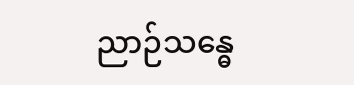ညာဉ်သန္ဓေ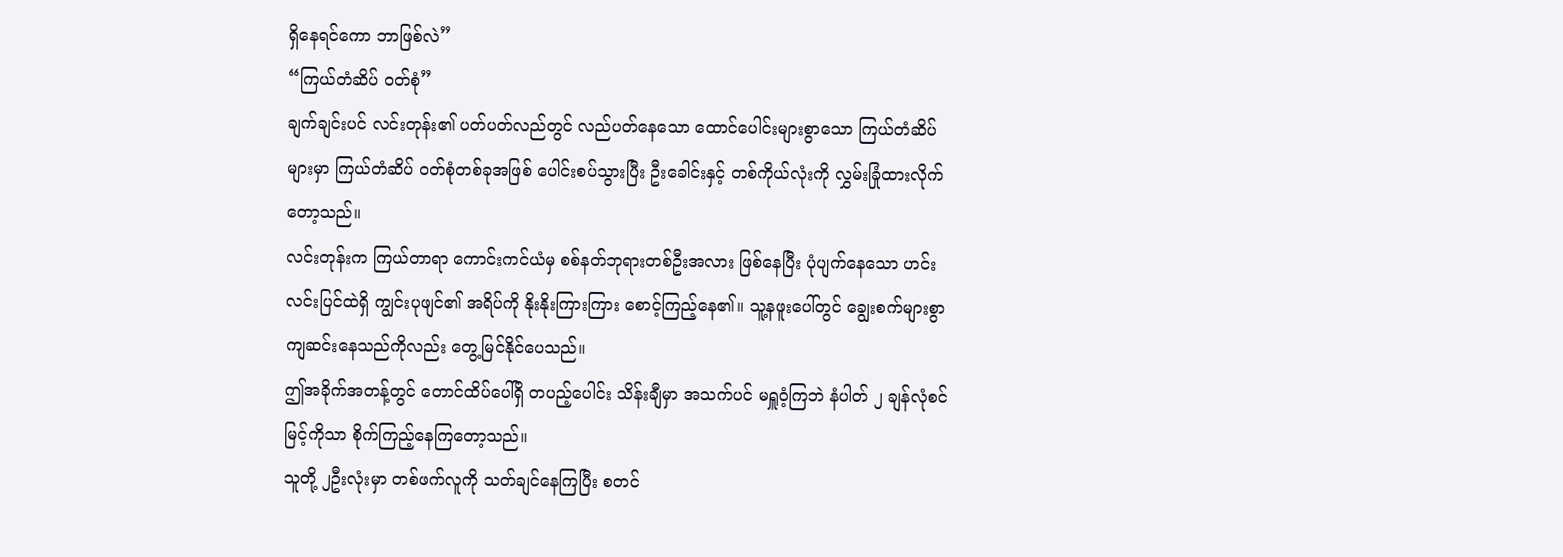ရှိနေရင်ကော ဘာဖြစ်လဲ”
“ကြယ်တံဆိပ် ဝတ်စုံ”
ချက်ချင်းပင် လင်းတုန်း၏ ပတ်ပတ်လည်တွင် လည်ပတ်နေသော ထောင်ပေါင်းများစွာသော ကြယ်တံဆိပ်များမှာ ကြယ်တံဆိပ် ဝတ်စုံတစ်ခုအဖြစ် ပေါင်းစပ်သွားပြီး ဦးခေါင်းနှင့် တစ်ကိုယ်လုံးကို လွှမ်းခြုံထားလိုက်တော့သည်။
လင်းတုန်းက ကြယ်တာရာ ကောင်းကင်ယံမှ စစ်နတ်ဘုရားတစ်ဦးအလား ဖြစ်နေပြီး ပုံပျက်နေသော ဟင်းလင်းပြင်ထဲရှိ ကျွင်းပုဖျင်၏ အရိပ်ကို နိုးနိုးကြားကြား စောင့်ကြည့်နေ၏။ သူ့နဖူးပေါ်တွင် ချွေးစက်များစွာ ကျဆင်းနေသည်ကိုလည်း တွေ့မြင်နိုင်ပေသည်။
ဤအခိုက်အတန့်တွင် တောင်ထိပ်ပေါ်ရှိ တပည့်ပေါင်း သိန်းချီမှာ အသက်ပင် မရှူဝံ့ကြဘဲ နံပါတ် ၂ ချန်လုံစင်မြင့်ကိုသာ စိုက်ကြည့်နေကြတော့သည်။
သူတို့ ၂ဦးလုံးမှာ တစ်ဖက်လူကို သတ်ချင်နေကြပြီး စတင်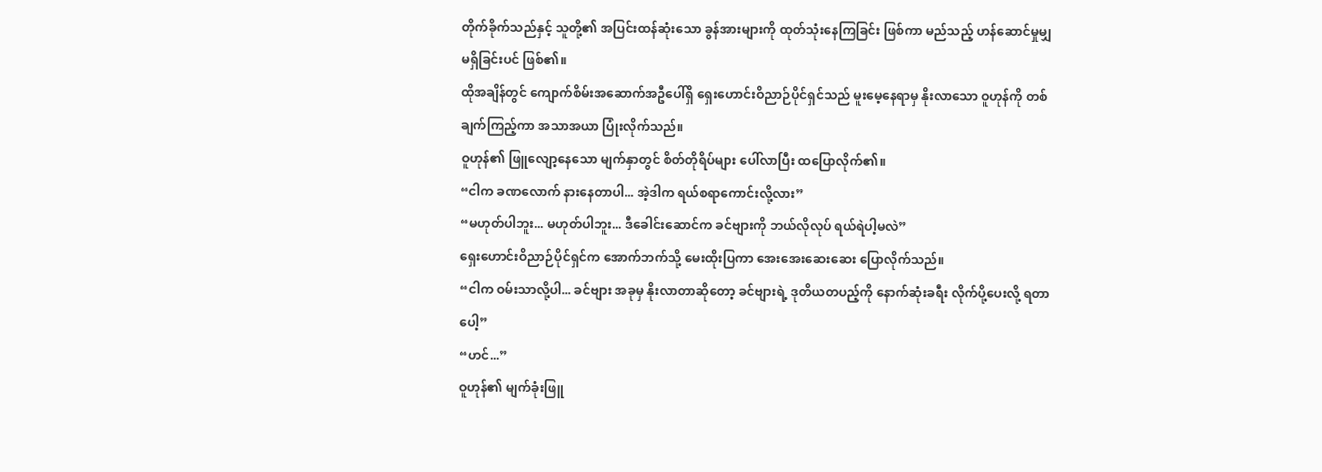တိုက်ခိုက်သည်နှင့် သူတို့၏ အပြင်းထန်ဆုံးသော ခွန်အားများကို ထုတ်သုံးနေကြခြင်း ဖြစ်ကာ မည်သည့် ဟန်ဆောင်မှုမျှ မရှိခြင်းပင် ဖြစ်၏။
ထိုအချိန်တွင် ကျောက်စိမ်းအဆောက်အဦပေါ်ရှိ ရှေးဟောင်းဝိညာဉ်ပိုင်ရှင်သည် မူးမေ့နေရာမှ နိုးလာသော ဝူဟုန်ကို တစ်ချက်ကြည့်ကာ အသာအယာ ပြုံးလိုက်သည်။
ဝူဟုန်၏ ဖြူလျော့နေသော မျက်နှာတွင် စိတ်တိုရိပ်များ ပေါ်လာပြီး ထပြောလိုက်၏။
“ငါက ခဏလောက် နားနေတာပါ... အဲ့ဒါက ရယ်စရာကောင်းလို့လား”
“မဟုတ်ပါဘူး... မဟုတ်ပါဘူး... ဒီခေါင်းဆောင်က ခင်ဗျားကို ဘယ်လိုလုပ် ရယ်ရဲပါ့မလဲ”
ရှေးဟောင်းဝိညာဉ်ပိုင်ရှင်က အောက်ဘက်သို့ မေးထိုးပြကာ အေးအေးဆေးဆေး ပြောလိုက်သည်။
“ငါက ဝမ်းသာလို့ပါ... ခင်ဗျား အခုမှ နိုးလာတာဆိုတော့ ခင်ဗျားရဲ့ ဒုတိယတပည့်ကို နောက်ဆုံးခရီး လိုက်ပို့ပေးလို့ ရတာပေါ့”
“ဟင်...”
ဝူဟုန်၏ မျက်ခုံးဖြူ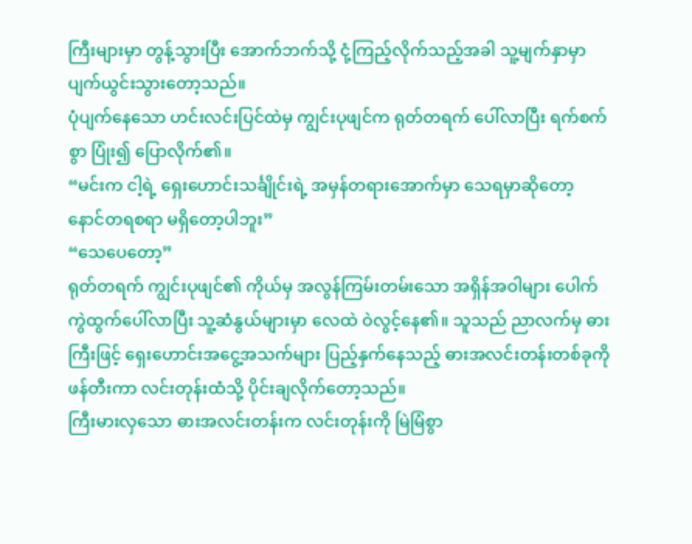ကြီးများမှာ တွန့်သွားပြီး အောက်ဘက်သို့ ငုံ့ကြည့်လိုက်သည့်အခါ သူ့မျက်နှာမှာ ပျက်ယွင်းသွားတော့သည်။
ပုံပျက်နေသော ဟင်းလင်းပြင်ထဲမှ ကျွင်းပုဖျင်က ရုတ်တရက် ပေါ်လာပြီး ရက်စက်စွာ ပြုံး၍ ပြောလိုက်၏။
“မင်းက ငါ့ရဲ့ ရှေးဟောင်းသင်္ချိုင်းရဲ့ အမှန်တရားအောက်မှာ သေရမှာဆိုတော့ နောင်တရစရာ မရှိတော့ပါဘူး”
“သေပေတော့”
ရုတ်တရက် ကျွင်းပုဖျင်၏ ကိုယ်မှ အလွန်ကြမ်းတမ်းသော အရှိန်အဝါများ ပေါက်ကွဲထွက်ပေါ်လာပြီး သူ့ဆံနွယ်များမှာ လေထဲ ဝဲလွင့်နေ၏။ သူသည် ညာလက်မှ ဓားကြီးဖြင့် ရှေးဟောင်းအငွေ့အသက်များ ပြည့်နှက်နေသည့် ဓားအလင်းတန်းတစ်ခုကို ဖန်တီးကာ လင်းတုန်းထံသို့ ပိုင်းချလိုက်တော့သည်။
ကြီးမားလှသော ဓားအလင်းတန်းက လင်းတုန်းကို မြဲမြံစွာ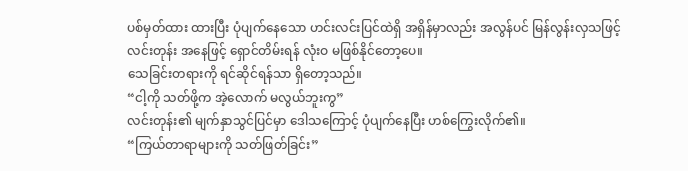ပစ်မှတ်ထား ထားပြီး ပုံပျက်နေသော ဟင်းလင်းပြင်ထဲရှိ အရှိန်မှာလည်း အလွန်ပင် မြန်လွန်းလှသဖြင့် လင်းတုန်း အနေဖြင့် ရှောင်တိမ်းရန် လုံးဝ မဖြစ်နိုင်တော့ပေ။
သေခြင်းတရားကို ရင်ဆိုင်ရန်သာ ရှိတော့သည်။
“ငါ့ကို သတ်ဖို့က အဲ့လောက် မလွယ်ဘူးကွ”
လင်းတုန်း၏ မျက်နှာသွင်ပြင်မှာ ဒေါသကြောင့် ပုံပျက်နေပြီး ဟစ်ကြွေးလိုက်၏။
“ကြယ်တာရာများကို သတ်ဖြတ်ခြင်း”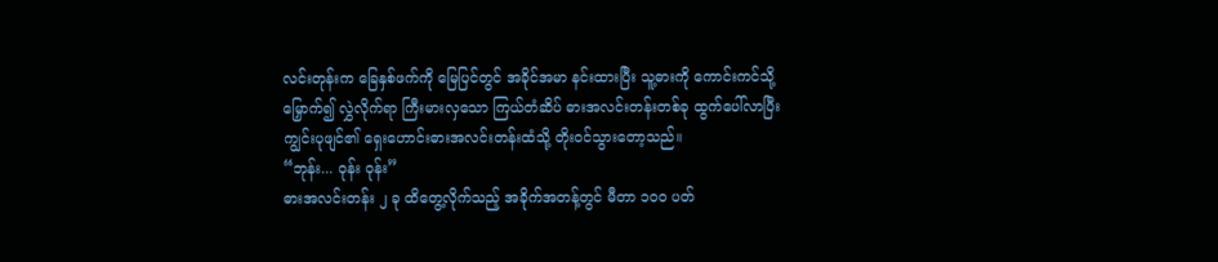လင်းတုန်းက ခြေနှစ်ဖက်ကို မြေပြင်တွင် အခိုင်အမာ နင်းထားပြီး သူ့ဓားကို ကောင်းကင်သို့ မြှောက်၍ လွှဲလိုက်ရာ ကြီးမားလှသော ကြယ်တံဆိပ် ဓားအလင်းတန်းတစ်ခု ထွက်ပေါ်လာပြီး ကျွင်းပုဖျင်၏ ရှေးဟောင်းဓားအလင်းတန်းထံသို့ တိုးဝင်သွားတော့သည်။
“ဘုန်း... ဝုန်း ဝုန်း”
ဓားအလင်းတန်း ၂ ခု ထိတွေ့လိုက်သည့် အခိုက်အတန့်တွင် မီတာ ၁၀၀ ပတ်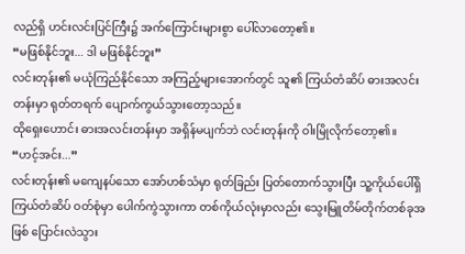လည်ရှိ ဟင်းလင်းပြင်ကြီး၌ အက်ကြောင်းများစွာ ပေါ်လာတော့၏။
“မဖြစ်နိုင်ဘူး... ဒါ မဖြစ်နိုင်ဘူး”
လင်းတုန်း၏ မယုံကြည်နိုင်သော အကြည့်များအောက်တွင် သူ၏ ကြယ်တံဆိပ် ဓားအလင်းတန်းမှာ ရုတ်တရက် ပျောက်ကွယ်သွားတော့သည်။
ထိုရှေးဟောင်း ဓားအလင်းတန်းမှာ အရှိန်မပျက်ဘဲ လင်းတုန်းကို ဝါးမြိုလိုက်တော့၏။
“ဟင့်အင်း...”
လင်းတုန်း၏ မကျေနပ်သော အော်ဟစ်သံမှာ ရုတ်ခြည်း ပြတ်တောက်သွားပြီး သူ့ကိုယ်ပေါ်ရှိ ကြယ်တံဆိပ် ဝတ်စုံမှာ ပေါက်ကွဲသွားကာ တစ်ကိုယ်လုံးမှာလည်း သွေးမြူတိမ်တိုက်တစ်ခုအဖြစ် ပြောင်းလဲသွား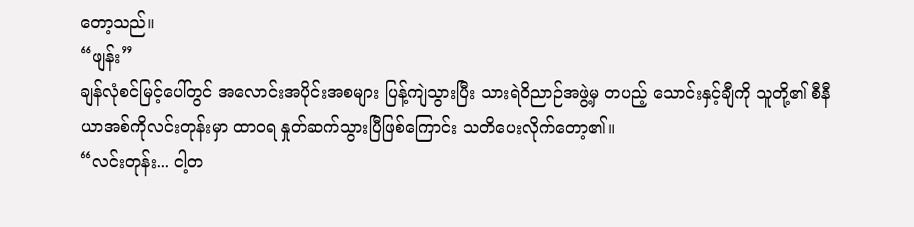တော့သည်။
“ဖျန်း”
ချန်လုံစင်မြင့်ပေါ်တွင် အလောင်းအပိုင်းအစများ ပြန့်ကျဲသွားပြီး သားရဲဝိညာဉ်အဖွဲ့မှ တပည့် သောင်းနှင့်ချီကို သူတို့၏ စီနီယာအစ်ကိုလင်းတုန်းမှာ ထာဝရ နှုတ်ဆက်သွားပြီဖြစ်ကြောင်း သတိပေးလိုက်တော့၏။
“လင်းတုန်း... ငါ့တ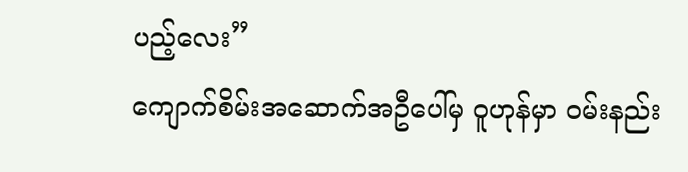ပည့်လေး”
ကျောက်စိမ်းအဆောက်အဦပေါ်မှ ဝူဟုန်မှာ ဝမ်းနည်း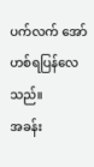ပက်လက် အော်ဟစ်ရပြန်လေသည်။
အခန်း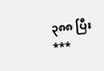၃၈၈ ပြီး
***